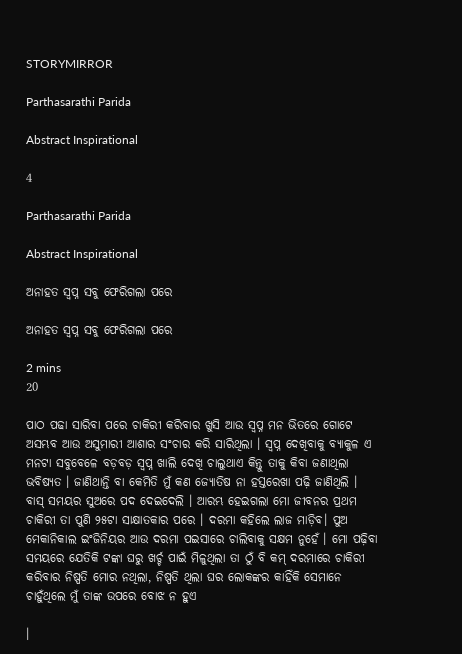STORYMIRROR

Parthasarathi Parida

Abstract Inspirational

4

Parthasarathi Parida

Abstract Inspirational

ଅନାହତ ସ୍ବପ୍ନ ସବୁ ଫେରିଗଲା ପରେ

ଅନାହତ ସ୍ବପ୍ନ ସବୁ ଫେରିଗଲା ପରେ

2 mins
20

ପାଠ ପଢା ସାରିବା ପରେ ଚାକିରୀ କରିବାର ଖୁସି ଆଉ ସ୍ବପ୍ନ ମନ ଭିତରେ ଗୋଟେ ଅସମ୍ଭବ ଆଉ ଅସୁମାରୀ ଆଶାର ସଂଚାର କରି ସାରିଥିଲା । ସ୍ବପ୍ନ ଦେଖିବାକୁ ବ୍ୟାକୁଳ ଏ ମନଟା ସବୁବେଳେ ବଡ଼ବଡ଼ ସ୍ବପ୍ନ ଖାଲି ଦେଖି ଚାଲୁଥାଏ କିନ୍ତୁ ତାକୁ କିବା ଜଣାଥିଲା ଭବିଷ୍ୟତ । ଜାଣିଥାନ୍ତି ବା କେମିତି ମୁଁ କଣ ଜ୍ୟୋତିଷ ନା ହସ୍ତରେଖା ପଢ଼ି ଜାଣିଥିଲି । ବାସ୍ ସମୟର ସୁଅରେ ପଦ ଦେଇଦେଲି । ଆରମ୍ଭ ହେଇଗଲା ମୋ ଜୀବନର ପ୍ରଥମ ଚାକିରୀ ତା ପୁଣି ୨୫ଟା ସାକ୍ଷାତକାର ପରେ । ଦରମା କହିଲେ ଲାଜ ମାଡ଼ିବ। ପୁଅ ମେକାନିକାଲ ଇଂଜିନିୟର ଆଉ ଦରମା ପଇସାରେ ଚାଲିବାକୁ ସକ୍ଷମ ନୁହେଁ । ମୋ ପଢ଼ିବା ସମୟରେ ଯେତିକି ଟଙ୍କା ଘରୁ ଖର୍ଚ୍ଚ ପାଇଁ ମିଳୁଥିଲା ତା ଠୁଁ ବି କମ୍ ଦରମାରେ ଚାକିରୀ କରିବାର ନିଷ୍ପତି ମୋର ନଥିଲା, ନିଷ୍ପତି ଥିଲା ଘର ଲୋକଙ୍କର କାହିଁକି ସେମାନେ ଚାହୁଁଥିଲେ ମୁଁ ତାଙ୍କ ଉପରେ ବୋଝ ନ ହୁଏ

।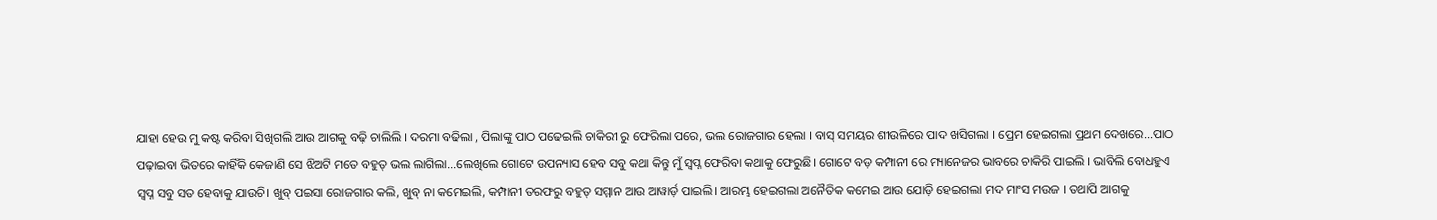ଯାହା ହେଉ ମୁ କଷ୍ଟ କରିବା ସିଖିଗଲି ଆଉ ଆଗକୁ ବଢ଼ି ଚାଲିଲି । ଦରମା ବଢିଲା , ପିଲାଙ୍କୁ ପାଠ ପଢେଇଲି ଚାକିରୀ ରୁ ଫେରିଲା ପରେ, ଭଲ ରୋଜଗାର ହେଲା । ବାସ୍ ସମୟର ଶୀଉଳିରେ ପାଦ ଖସିଗଲା । ପ୍ରେମ ହେଇଗଲା ପ୍ରଥମ ଦେଖରେ...ପାଠ ପଢ଼ାଇବା ଭିତରେ କାହିଁକି କେଜାଣି ସେ ଝିଅଟି ମତେ ବହୁତ୍ ଭଲ ଲାଗିଲା...ଲେଖିଲେ ଗୋଟେ ଉପନ୍ୟାସ ହେବ ସବୁ କଥା କିନ୍ତୁ ମୁଁ ସ୍ବପ୍ନ ଫେରିବା କଥାକୁ ଫେରୁଛି। ଗୋଟେ ବଡ଼ କମ୍ପାନୀ ରେ ମ୍ୟାନେଜର ଭାବରେ ଚାକିରି ପାଇଲି । ଭାବିଲି ବୋଧହୁଏ ସ୍ବପ୍ନ ସବୁ ସତ ହେବାକୁ ଯାଉଚି। ଖୁବ୍ ପଇସା ରୋଜଗାର କଲି, ଖୁବ୍ ନା କମେଇଲି, କମ୍ପାନୀ ତରଫରୁ ବହୁତ୍ ସମ୍ମାନ ଆଉ ଆୱାର୍ଡ଼ ପାଇଲି। ଆରମ୍ଭ ହେଇଗଲା ଅନୈତିକ କମେଇ ଆଉ ଯୋଡ଼ି ହେଇଗଲା ମଦ ମାଂସ ମଉଜ । ତଥାପି ଆଗକୁ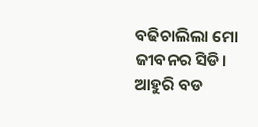ବଢିଚାଲିଲା ମୋ ଜୀବନର ସିଡି। ଆହୁରି ବଡ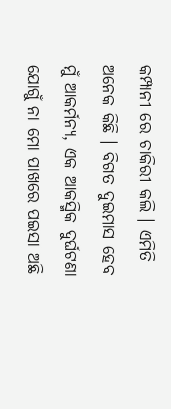କମ୍ପାନୀ ରେ ଚାକିରୀ କଲି । ଏମିତି ଅନେକ କିଛି । ବିଗତ ଦୁଇମାସ ହେବ ମୁଁ ଆକର୍ମନ୍ୟ, ଏକ ଆକସ୍ମିକ ଦୁର୍ଘଟଣା ଯୋଗୁଁ ନା ମୋ ପାଖରେ ପଇସା ଅଛି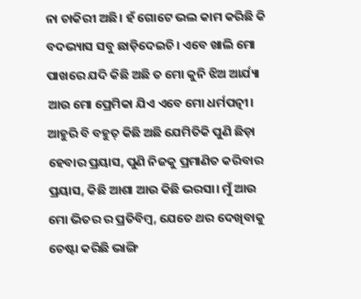ନା ଚାକିରୀ ଅଛି। ହଁ ଗୋଟେ ଭଲ କାମ କରିଛି କି ବଦଭ୍ୟାସ ସବୁ ଛାଡ଼ିଦେଇଚି। ଏବେ ଖାଲି ମୋ ପାଖରେ ଯଦି କିଛି ଅଛି ତ ମୋ କୁନି ଝିଅ ଆର୍ଯ୍ୟା ଆଉ ମୋ ପ୍ରେମିକା ଯିଏ ଏବେ ମୋ ଧର୍ମପତ୍ନୀ। ଆହୁରି ବି ବହୁତ୍ କିଛି ଅଛି ଯେମିତିକି ପୁଣି ଛିଡ଼ା ହେବାର ପ୍ରୟାସ, ପୁଣି ନିଜକୁ ପ୍ରମାଣିତ କରିବାର ପ୍ରୟାସ, କିଛି ଆଶା ଆଉ କିଛି ଭରସା। ମୁଁ ଆଉ ମୋ ଭିତର ର ପ୍ରତିବିମ୍ବ, ଯେତେ ଥର ଦେଖିବାକୁ ଚେଷ୍ଟା କରିଛି ଭାଙ୍ଗି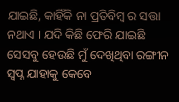ଯାଇଛି, କାହିଁକି ନା ପ୍ରତିବିମ୍ବ ର ସତ୍ତା ନଥାଏ । ଯଦି କିଛି ଫେରି ଯାଇଛି ସେସବୁ ହେଉଛି ମୁଁ ଦେଖିଥିବା ରଙ୍ଗୀନ ସ୍ବପ୍ନ ଯାହାକୁ କେବେ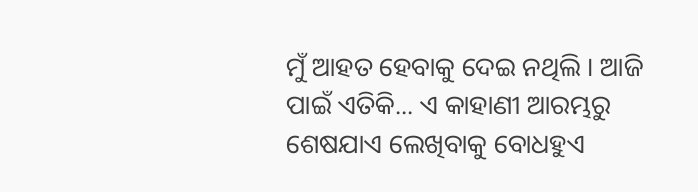ମୁଁ ଆହତ ହେବାକୁ ଦେଇ ନଥିଲି । ଆଜି ପାଇଁ ଏତିକି... ଏ କାହାଣୀ ଆରମ୍ଭରୁ ଶେଷଯାଏ ଲେଖିବାକୁ ବୋଧହୁଏ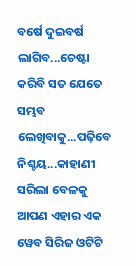ବର୍ଷେ ଦୁଇବର୍ଷ ଲାଗିବ...ଚେଷ୍ଟା କରିବି ସତ ଯେତେ ସମ୍ଭବ ଲେଖିବାକୁ...ପଢ଼ିବେ ନିଶ୍ଚୟ...କାହାଣୀ ସରିଲା ବେଳକୁ ଆପଣ ଏହାର ଏକ ୱେବ ସିରିଜ ଓଟିଟି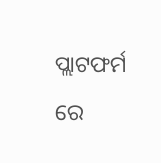ପ୍ଲାଟଫର୍ମ ରେ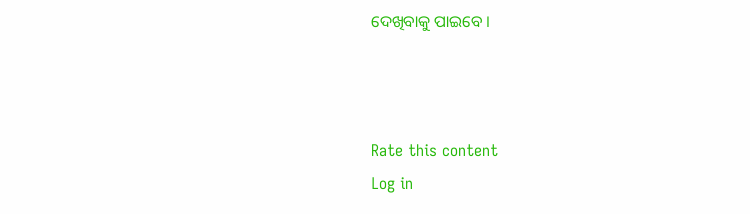ଦେଖିବାକୁ ପାଇବେ ।



Rate this content
Log in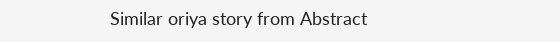Similar oriya story from Abstract